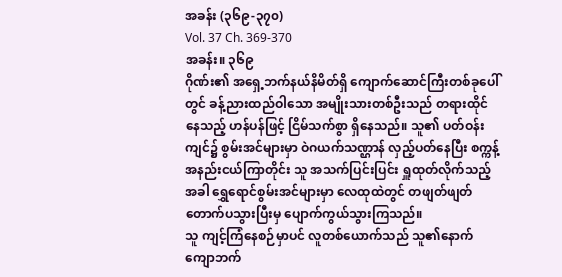အခန်း (၃၆၉-၃၇၀)
Vol. 37 Ch. 369-370
အခန်း။ ၃၆၉
ဂိုဏ်း၏ အရှေ့ဘက်နယ်နိမိတ်ရှိ ကျောက်ဆောင်ကြီးတစ်ခုပေါ်တွင် ခန့်ညားထည်ဝါသော အမျိုးသားတစ်ဦးသည် တရားထိုင်နေသည့် ဟန်ပန်ဖြင့် ငြိမ်သက်စွာ ရှိနေသည်။ သူ၏ ပတ်ဝန်းကျင်၌ စွမ်းအင်များမှာ ဝဲဂယက်သဏ္ဌာန် လှည့်ပတ်နေပြီး စက္ကန့်အနည်းငယ်ကြာတိုင်း သူ အသက်ပြင်းပြင်း ရှူထုတ်လိုက်သည့်အခါ ရွှေရောင်စွမ်းအင်များမှာ လေထုထဲတွင် တဖျတ်ဖျတ် တောက်ပသွားပြီးမှ ပျောက်ကွယ်သွားကြသည်။
သူ ကျင့်ကြံနေစဉ်မှာပင် လူတစ်ယောက်သည် သူ၏နောက်ကျောဘက်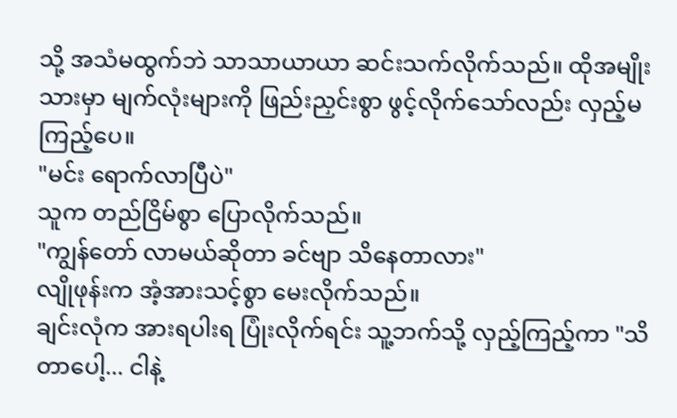သို့ အသံမထွက်ဘဲ သာသာယာယာ ဆင်းသက်လိုက်သည်။ ထိုအမျိုးသားမှာ မျက်လုံးများကို ဖြည်းညှင်းစွာ ဖွင့်လိုက်သော်လည်း လှည့်မကြည့်ပေ။
"မင်း ရောက်လာပြီပဲ"
သူက တည်ငြိမ်စွာ ပြောလိုက်သည်။
"ကျွန်တော် လာမယ်ဆိုတာ ခင်ဗျာ သိနေတာလား"
လျိုဖုန်းက အံ့အားသင့်စွာ မေးလိုက်သည်။
ချင်းလုံက အားရပါးရ ပြုံးလိုက်ရင်း သူ့ဘက်သို့ လှည့်ကြည့်ကာ "သိတာပေါ့... ငါနဲ့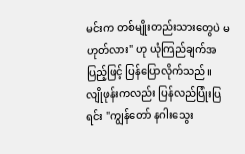မင်းက တစ်မျိုးတည်းသားတွေပဲ မဟုတ်လား" ဟု ယုံကြည်ချက်အပြည့်ဖြင့် ပြန်ပြောလိုက်သည်။
လျိုဖုန်းကလည်း ပြန်လည်ပြုံးပြရင်း "ကျွန်တော် နဂါးသွေး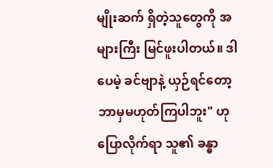မျိုးဆက် ရှိတဲ့သူတွေကို အများကြီး မြင်ဖူးပါတယ်။ ဒါပေမဲ့ ခင်ဗျာနဲ့ ယှဉ်ရင်တော့ ဘာမှမဟုတ်ကြပါဘူး" ဟု ပြောလိုက်ရာ သူ၏ ခန္ဓာ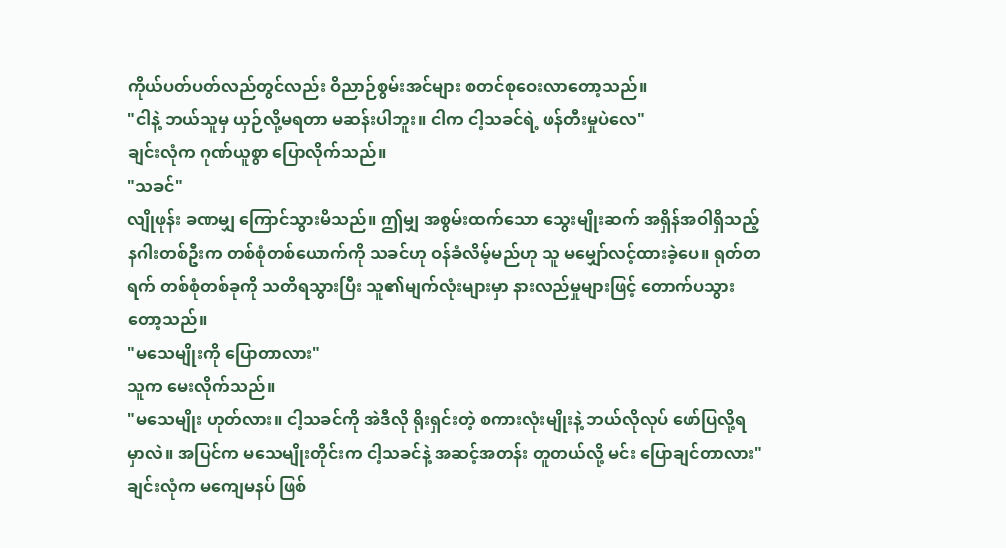ကိုယ်ပတ်ပတ်လည်တွင်လည်း ဝိညာဉ်စွမ်းအင်များ စတင်စုဝေးလာတော့သည်။
"ငါနဲ့ ဘယ်သူမှ ယှဉ်လို့မရတာ မဆန်းပါဘူး။ ငါက ငါ့သခင်ရဲ့ ဖန်တီးမှုပဲလေ"
ချင်းလုံက ဂုဏ်ယူစွာ ပြောလိုက်သည်။
"သခင်"
လျိုဖုန်း ခဏမျှ ကြောင်သွားမိသည်။ ဤမျှ အစွမ်းထက်သော သွေးမျိုးဆက် အရှိန်အဝါရှိသည့် နဂါးတစ်ဦးက တစ်စုံတစ်ယောက်ကို သခင်ဟု ဝန်ခံလိမ့်မည်ဟု သူ မမျှော်လင့်ထားခဲ့ပေ။ ရုတ်တရက် တစ်စုံတစ်ခုကို သတိရသွားပြီး သူ၏မျက်လုံးများမှာ နားလည်မှုများဖြင့် တောက်ပသွားတော့သည်။
"မသေမျိုးကို ပြောတာလား"
သူက မေးလိုက်သည်။
"မသေမျိုး ဟုတ်လား။ ငါ့သခင်ကို အဲဒီလို ရိုးရှင်းတဲ့ စကားလုံးမျိုးနဲ့ ဘယ်လိုလုပ် ဖော်ပြလို့ရမှာလဲ။ အပြင်က မသေမျိုးတိုင်းက ငါ့သခင်နဲ့ အဆင့်အတန်း တူတယ်လို့ မင်း ပြောချင်တာလား"
ချင်းလုံက မကျေမနပ် ဖြစ်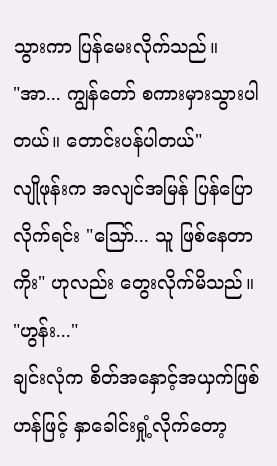သွားကာ ပြန်မေးလိုက်သည်။
"အာ... ကျွန်တော် စကားမှားသွားပါတယ်။ တောင်းပန်ပါတယ်"
လျိုဖုန်းက အလျင်အမြန် ပြန်ပြောလိုက်ရင်း "သြော်... သူ ဖြစ်နေတာကိုး" ဟုလည်း တွေးလိုက်မိသည်။
"ဟွန်း..."
ချင်းလုံက စိတ်အနှောင့်အယှက်ဖြစ်ဟန်ဖြင့် နှာခေါင်းရှုံ့လိုက်တော့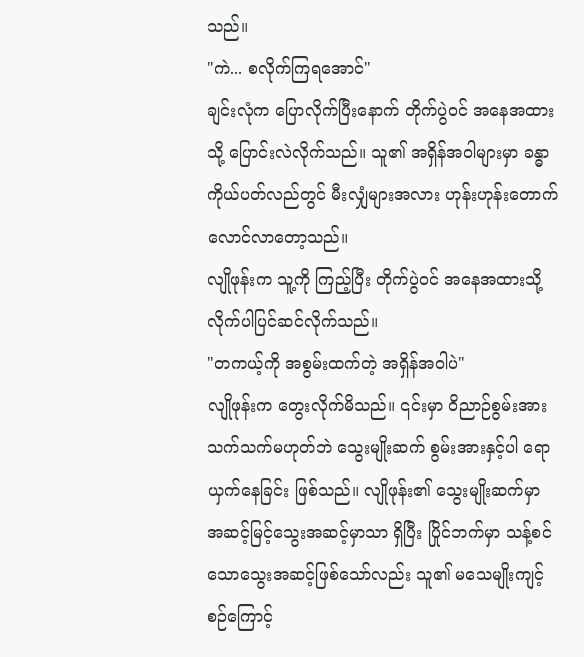သည်။
"ကဲ... စလိုက်ကြရအောင်"
ချင်းလုံက ပြောလိုက်ပြီးနောက် တိုက်ပွဲဝင် အနေအထားသို့ ပြောင်းလဲလိုက်သည်။ သူ၏ အရှိန်အဝါများမှာ ခန္ဓာကိုယ်ပတ်လည်တွင် မီးလျှံများအလား ဟုန်းဟုန်းတောက်လောင်လာတော့သည်။
လျိုဖုန်းက သူ့ကို ကြည့်ပြီး တိုက်ပွဲဝင် အနေအထားသို့ လိုက်ပါပြင်ဆင်လိုက်သည်။
"တကယ့်ကို အစွမ်းထက်တဲ့ အရှိန်အဝါပဲ"
လျိုဖုန်းက တွေးလိုက်မိသည်။ ၎င်းမှာ ဝိညာဉ်စွမ်းအား သက်သက်မဟုတ်ဘဲ သွေးမျိုးဆက် စွမ်းအားနှင့်ပါ ရောယှက်နေခြင်း ဖြစ်သည်။ လျိုဖုန်း၏ သွေးမျိုးဆက်မှာ အဆင့်မြင့်သွေးအဆင့်မှာသာ ရှိပြီး ပြိုင်ဘက်မှာ သန့်စင်သောသွေးအဆင့်ဖြစ်သော်လည်း သူ၏ မသေမျိုးကျင့်စဉ်ကြောင့်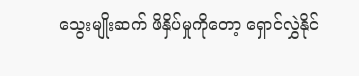သွေးမျိုးဆက် ဖိနှိပ်မှုကိုတော့ ရှောင်လွှဲနိုင်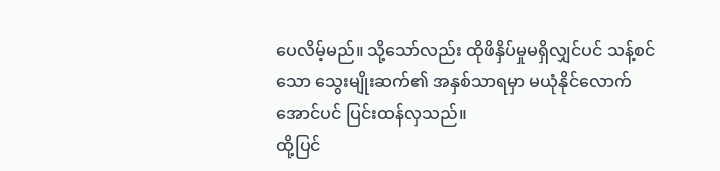ပေလိမ့်မည်။ သို့သော်လည်း ထိုဖိနှိပ်မှုမရှိလျှင်ပင် သန့်စင်သော သွေးမျိုးဆက်၏ အနှစ်သာရမှာ မယုံနိုင်လောက်အောင်ပင် ပြင်းထန်လှသည်။
ထို့ပြင်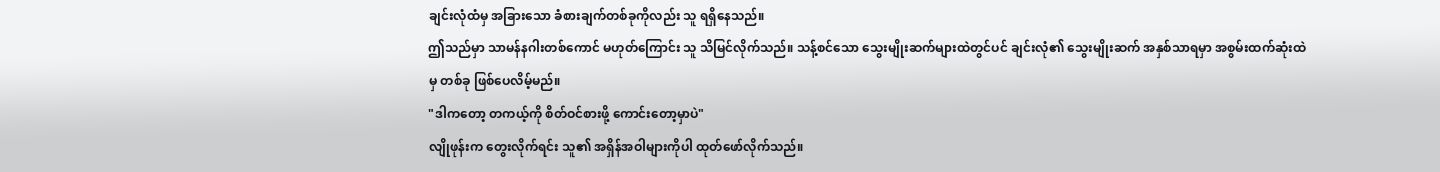ချင်းလုံထံမှ အခြားသော ခံစားချက်တစ်ခုကိုလည်း သူ ရရှိနေသည်။
ဤသည်မှာ သာမန်နဂါးတစ်ကောင် မဟုတ်ကြောင်း သူ သိမြင်လိုက်သည်။ သန့်စင်သော သွေးမျိုးဆက်များထဲတွင်ပင် ချင်းလုံ၏ သွေးမျိုးဆက် အနှစ်သာရမှာ အစွမ်းထက်ဆုံးထဲမှ တစ်ခု ဖြစ်ပေလိမ့်မည်။
"ဒါကတော့ တကယ့်ကို စိတ်ဝင်စားဖို့ ကောင်းတော့မှာပဲ"
လျိုဖုန်းက တွေးလိုက်ရင်း သူ၏ အရှိန်အဝါများကိုပါ ထုတ်ဖော်လိုက်သည်။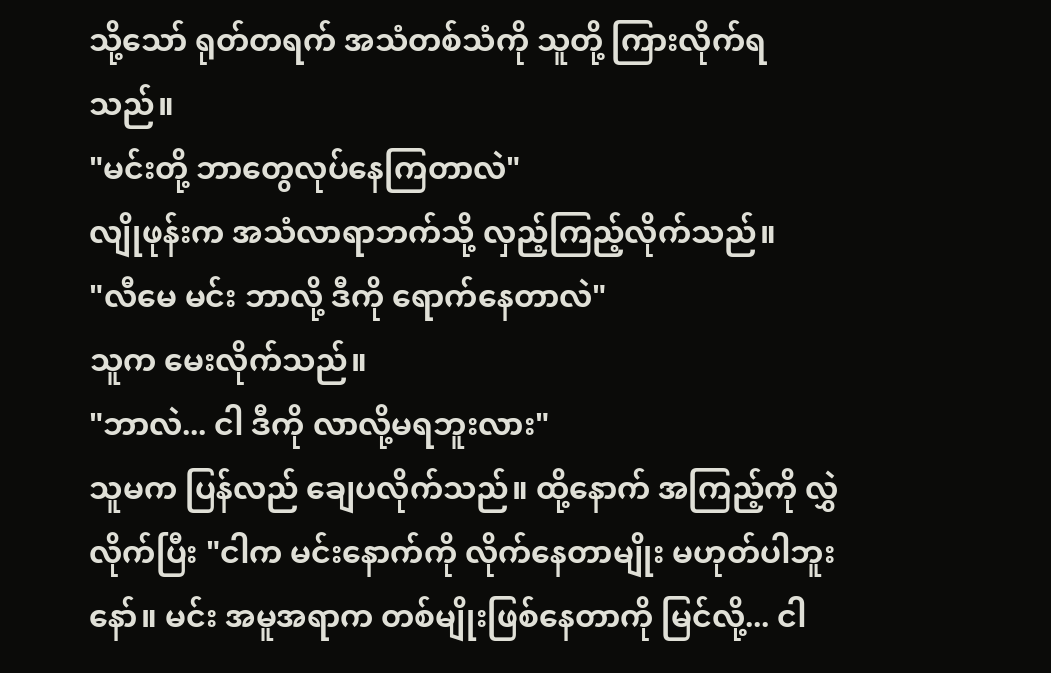သို့သော် ရုတ်တရက် အသံတစ်သံကို သူတို့ ကြားလိုက်ရသည်။
"မင်းတို့ ဘာတွေလုပ်နေကြတာလဲ"
လျိုဖုန်းက အသံလာရာဘက်သို့ လှည့်ကြည့်လိုက်သည်။
"လီမေ မင်း ဘာလို့ ဒီကို ရောက်နေတာလဲ"
သူက မေးလိုက်သည်။
"ဘာလဲ... ငါ ဒီကို လာလို့မရဘူးလား"
သူမက ပြန်လည် ချေပလိုက်သည်။ ထို့နောက် အကြည့်ကို လွှဲလိုက်ပြီး "ငါက မင်းနောက်ကို လိုက်နေတာမျိုး မဟုတ်ပါဘူးနော်။ မင်း အမူအရာက တစ်မျိုးဖြစ်နေတာကို မြင်လို့... ငါ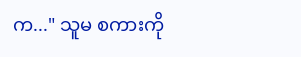က..." သူမ စကားကို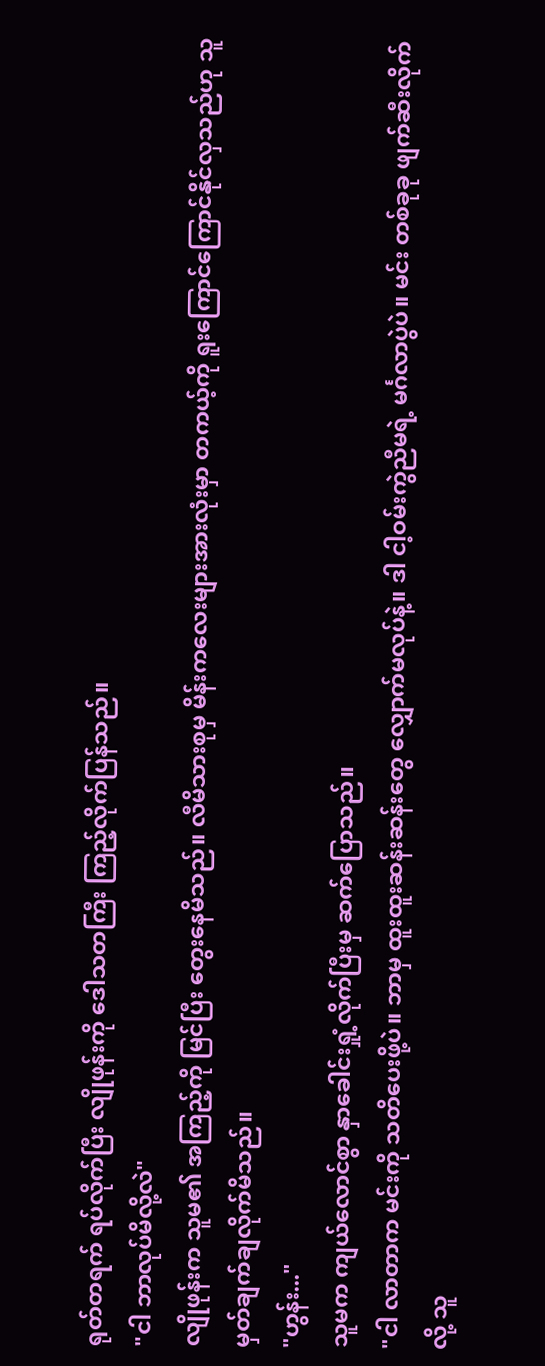ရုတ်တရက် ရပ်လိုက်ပြီး လျိုဖုန်းကို ဒေါသတကြီး ကြည့်လိုက်ပြန်သည်။
"ငါ ဘာလုပ်မိလို့လဲ"
လျိုဖုန်းက သူမ၏ အကြည့်ကို မြင်ပြီး တွေးနေမိသည်။ လီမိသားစုမှ မိန်းကလေးများအားလုံးမှာ တကယ့်ကို ရူးကြောင်ကြောင်နိုင်လှသည်ဟု သူ မှတ်ချက်ချလိုက်မိသည်။
"ဟွန်း..."
သူမက ကျယ်လောင်စွာ နှာခေါင်းရှုံ့လိုက်ပြီးမှ ဆက်ပြောသည်။
"ငါ လာတာက မင်းကို သတိပေးဖို့ပဲ။ ဘာမှ ထူးထူးဆန်းဆန်းတွေ လျှောက်မလုပ်နဲ့။ ဒါ ငါ့ဝမ်းကွဲညီမရဲ့ မင်္ဂလာပွဲပဲ။ မင်း တစ်ခုခု ဖျက်ဆီးလိုက်လို့ သူ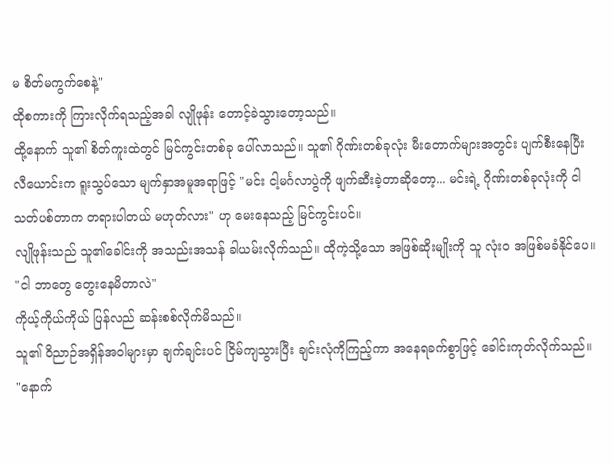မ စိတ်မကွက်စေနဲ့"
ထိုစကားကို ကြားလိုက်ရသည့်အခါ လျိုဖုန်း တောင့်ခဲသွားတော့သည်။
ထို့နောက် သူ၏ စိတ်ကူးထဲတွင် မြင်ကွင်းတစ်ခု ပေါ်လာသည်။ သူ၏ ဂိုဏ်းတစ်ခုလုံး မီးတောက်များအတွင်း ပျက်စီးနေပြီး လီယောင်းက ရူးသွပ်သော မျက်နှာအမူအရာဖြင့် "မင်း ငါ့မင်္ဂလာပွဲကို ဖျက်ဆီးခဲ့တာဆိုတော့... မင်းရဲ့ ဂိုဏ်းတစ်ခုလုံးကို ငါ သတ်ပစ်တာက တရားပါတယ် မဟုတ်လား" ဟု မေးနေသည့် မြင်ကွင်းပင်။
လျိုဖုန်းသည် သူ၏ခေါင်းကို အသည်းအသန် ခါယမ်းလိုက်သည်။ ထိုကဲ့သို့သော အဖြစ်ဆိုးမျိုးကို သူ လုံးဝ အဖြစ်မခံနိုင်ပေ။
"ငါ ဘာတွေ တွေးနေမိတာလဲ"
ကိုယ့်ကိုယ်ကိုယ် ပြန်လည် ဆန်းစစ်လိုက်မိသည်။
သူ၏ ဝိညာဉ်အရှိန်အဝါများမှာ ချက်ချင်းပင် ငြိမ်ကျသွားပြီး ချင်းလုံကိုကြည့်ကာ အနေရခက်စွာဖြင့် ခေါင်းကုတ်လိုက်သည်။
"နောက်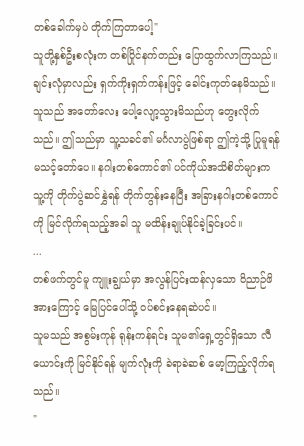တစ်ခေါက်မှပဲ တိုက်ကြတာပေါ့"
သူတို့နှစ်ဦးစလုံးက တစ်ပြိုင်နက်တည်း ပြောထွက်လာကြသည်။
ချင်းလုံမှာလည်း ရှက်ကိုးရှက်ကန်းဖြင့် ခေါင်းကုတ်နေမိသည်။ သူသည် အတော်လေး ပေါ့လျော့သွားမိသည်ဟု တွေးလိုက်သည်။ ဤသည်မှာ သူ့သခင်၏ မင်္ဂလာပွဲဖြစ်ရာ ဤကဲ့သို့ ပြုမူရန် မသင့်တော်ပေ။ နဂါးတစ်ကောင်၏ ပင်ကိုယ်အသိစိတ်များက သူ့ကို တိုက်ပွဲဆင်နွှဲရန် တိုက်တွန်းနေပြီး အခြားနဂါးတစ်ကောင်ကို မြင်လိုက်ရသည့်အခါ သူ မထိန်းချုပ်နိုင်ခဲ့ခြင်းပင်။
...
တစ်ဖက်တွင်မူ ကျူးချွယ်မှာ အလွန်ပြင်းထန်လှသော ဝိညာဉ်ဖိအားကြောင့် မြေပြင်ပေါ်သို့ ဝပ်စင်းနေရဆဲပင်။
သူမသည် အစွမ်းကုန် ရုန်းကန်ရင်း သူမ၏ရှေ့တွင်ရှိသော လီယောင်းကို မြင်နိုင်ရန် မျက်လုံးကို ခဲရာခဲဆစ် မော့ကြည့်လိုက်ရသည်။
"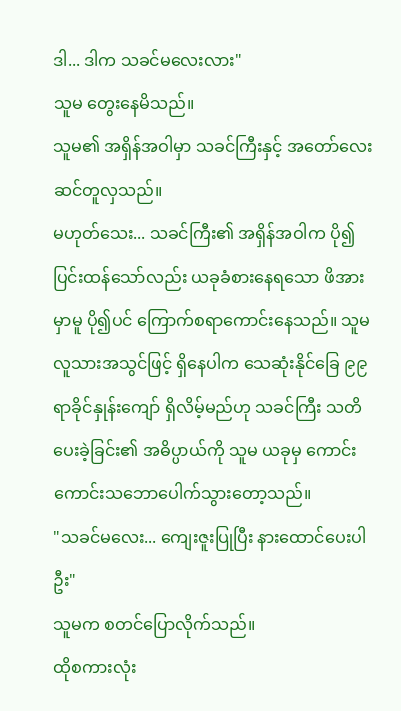ဒါ... ဒါက သခင်မလေးလား"
သူမ တွေးနေမိသည်။
သူမ၏ အရှိန်အဝါမှာ သခင်ကြီးနှင့် အတော်လေး ဆင်တူလှသည်။
မဟုတ်သေး... သခင်ကြီး၏ အရှိန်အဝါက ပို၍ပြင်းထန်သော်လည်း ယခုခံစားနေရသော ဖိအားမှာမူ ပို၍ပင် ကြောက်စရာကောင်းနေသည်။ သူမ လူသားအသွင်ဖြင့် ရှိနေပါက သေဆုံးနိုင်ခြေ ၉၉ ရာခိုင်နှုန်းကျော် ရှိလိမ့်မည်ဟု သခင်ကြီး သတိပေးခဲ့ခြင်း၏ အဓိပ္ပာယ်ကို သူမ ယခုမှ ကောင်းကောင်းသဘောပေါက်သွားတော့သည်။
"သခင်မလေး... ကျေးဇူးပြုပြီး နားထောင်ပေးပါဦး"
သူမက စတင်ပြောလိုက်သည်။
ထိုစကားလုံး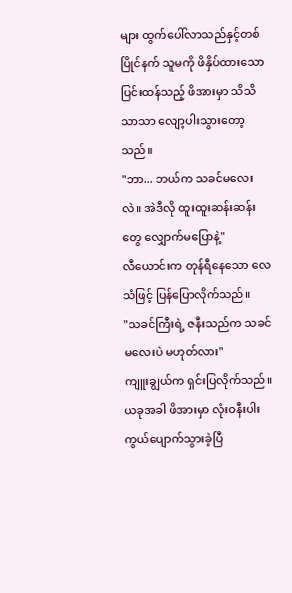များ ထွက်ပေါ်လာသည်နှင့်တစ်ပြိုင်နက် သူမကို ဖိနှိပ်ထားသော ပြင်းထန်သည့် ဖိအားမှာ သိသိသာသာ လျော့ပါးသွားတော့သည်။
"ဘာ... ဘယ်က သခင်မလေးလဲ။ အဲဒီလို ထူးထူးဆန်းဆန်းတွေ လျှောက်မပြောနဲ့"
လီယောင်းက တုန်ရီနေသော လေသံဖြင့် ပြန်ပြောလိုက်သည်။
"သခင်ကြီးရဲ့ ဇနီးသည်က သခင်မလေးပဲ မဟုတ်လား"
ကျူးချွယ်က ရှင်းပြလိုက်သည်။
ယခုအခါ ဖိအားမှာ လုံးဝနီးပါး ကွယ်ပျောက်သွားခဲ့ပြီ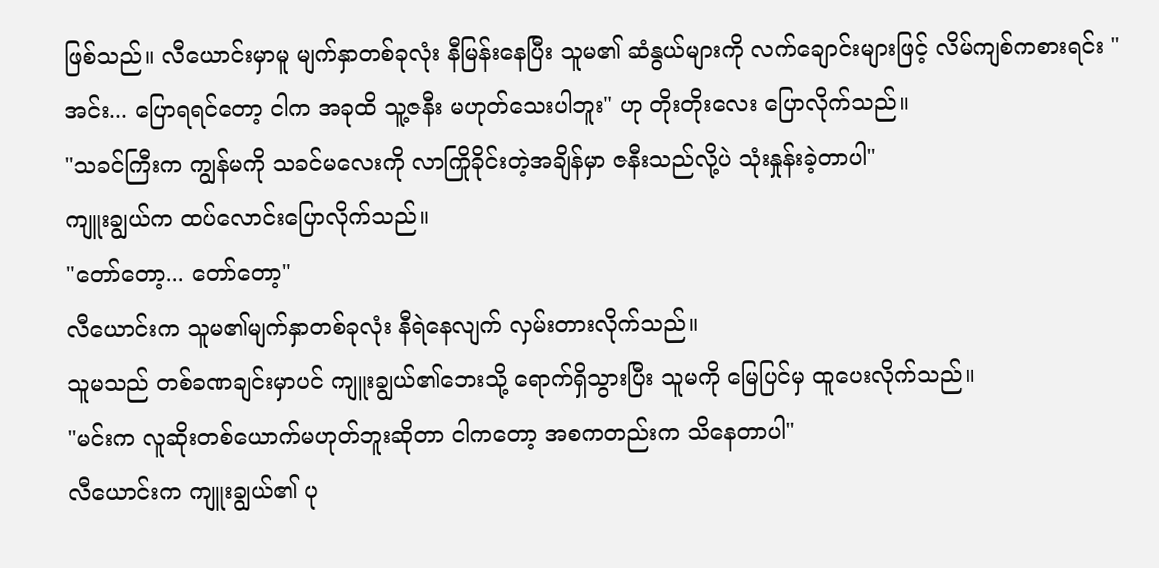ဖြစ်သည်။ လီယောင်းမှာမူ မျက်နှာတစ်ခုလုံး နီမြန်းနေပြီး သူမ၏ ဆံနွယ်များကို လက်ချောင်းများဖြင့် လိမ်ကျစ်ကစားရင်း "အင်း... ပြောရရင်တော့ ငါက အခုထိ သူ့ဇနီး မဟုတ်သေးပါဘူး" ဟု တိုးတိုးလေး ပြောလိုက်သည်။
"သခင်ကြီးက ကျွန်မကို သခင်မလေးကို လာကြိုခိုင်းတဲ့အချိန်မှာ ဇနီးသည်လို့ပဲ သုံးနှုန်းခဲ့တာပါ"
ကျူးချွယ်က ထပ်လောင်းပြောလိုက်သည်။
"တော်တော့... တော်တော့"
လီယောင်းက သူမ၏မျက်နှာတစ်ခုလုံး နီရဲနေလျက် လှမ်းတားလိုက်သည်။
သူမသည် တစ်ခဏချင်းမှာပင် ကျူးချွယ်၏ဘေးသို့ ရောက်ရှိသွားပြီး သူမကို မြေပြင်မှ ထူပေးလိုက်သည်။
"မင်းက လူဆိုးတစ်ယောက်မဟုတ်ဘူးဆိုတာ ငါကတော့ အစကတည်းက သိနေတာပါ"
လီယောင်းက ကျူးချွယ်၏ ပု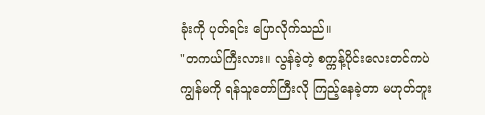ခုံးကို ပုတ်ရင်း ပြောလိုက်သည်။
"တကယ်ကြီးလား။ လွန်ခဲ့တဲ့ စက္ကန့်ပိုင်းလေးတင်ကပဲ ကျွန်မကို ရန်သူတော်ကြီးလို ကြည့်နေခဲ့တာ မဟုတ်ဘူး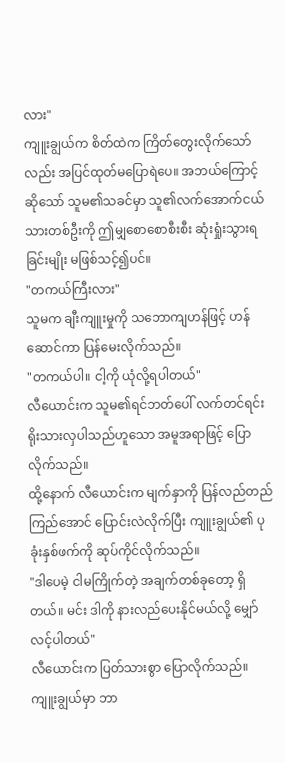လား"
ကျူးချွယ်က စိတ်ထဲက ကြိတ်တွေးလိုက်သော်လည်း အပြင်ထုတ်မပြောရဲပေ။ အဘယ်ကြောင့်ဆိုသော် သူမ၏သခင်မှာ သူ၏လက်အောက်ငယ်သားတစ်ဦးကို ဤမျှစောစောစီးစီး ဆုံးရှုံးသွားရခြင်းမျိုး မဖြစ်သင့်၍ပင်။
"တကယ်ကြီးလား"
သူမက ချီးကျူးမှုကို သဘောကျဟန်ဖြင့် ဟန်ဆောင်ကာ ပြန်မေးလိုက်သည်။
"တကယ်ပါ။ ငါ့ကို ယုံလို့ရပါတယ်"
လီယောင်းက သူမ၏ရင်ဘတ်ပေါ် လက်တင်ရင်း ရိုးသားလှပါသည်ဟူသော အမူအရာဖြင့် ပြောလိုက်သည်။
ထို့နောက် လီယောင်းက မျက်နှာကို ပြန်လည်တည်ကြည်အောင် ပြောင်းလဲလိုက်ပြီး ကျူးချွယ်၏ ပုခုံးနှစ်ဖက်ကို ဆုပ်ကိုင်လိုက်သည်။
"ဒါပေမဲ့ ငါမကြိုက်တဲ့ အချက်တစ်ခုတော့ ရှိတယ်။ မင်း ဒါကို နားလည်ပေးနိုင်မယ်လို့ မျှော်လင့်ပါတယ်"
လီယောင်းက ပြတ်သားစွာ ပြောလိုက်သည်။
ကျူးချွယ်မှာ ဘာ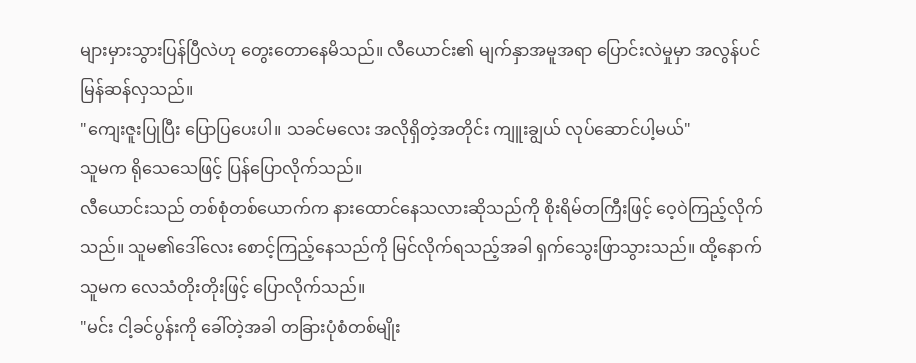များမှားသွားပြန်ပြီလဲဟု တွေးတောနေမိသည်။ လီယောင်း၏ မျက်နှာအမူအရာ ပြောင်းလဲမှုမှာ အလွန်ပင် မြန်ဆန်လှသည်။
"ကျေးဇူးပြုပြီး ပြောပြပေးပါ။ သခင်မလေး အလိုရှိတဲ့အတိုင်း ကျူးချွယ် လုပ်ဆောင်ပါ့မယ်"
သူမက ရိုသေသေဖြင့် ပြန်ပြောလိုက်သည်။
လီယောင်းသည် တစ်စုံတစ်ယောက်က နားထောင်နေသလားဆိုသည်ကို စိုးရိမ်တကြီးဖြင့် ဝေ့ဝဲကြည့်လိုက်သည်။ သူမ၏ဒေါ်လေး စောင့်ကြည့်နေသည်ကို မြင်လိုက်ရသည့်အခါ ရှက်သွေးဖြာသွားသည်။ ထို့နောက် သူမက လေသံတိုးတိုးဖြင့် ပြောလိုက်သည်။
"မင်း ငါ့ခင်ပွန်းကို ခေါ်တဲ့အခါ တခြားပုံစံတစ်မျိုး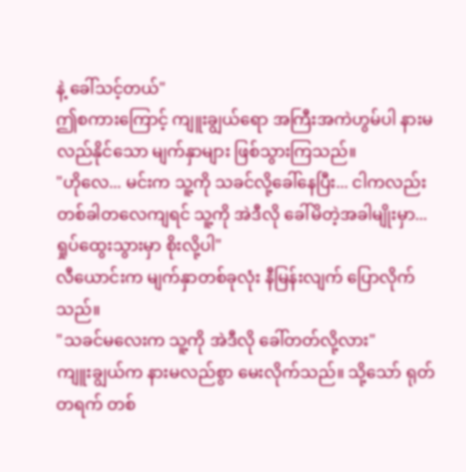နဲ့ ခေါ်သင့်တယ်"
ဤစကားကြောင့် ကျူးချွယ်ရော အကြီးအကဲဟွမ်ပါ နားမလည်နိုင်သော မျက်နှာများ ဖြစ်သွားကြသည်။
"ဟိုလေ... မင်းက သူ့ကို သခင်လို့ခေါ်နေပြီး... ငါကလည်း တစ်ခါတလေကျရင် သူ့ကို အဲဒီလို ခေါ်မိတဲ့အခါမျိုးမှာ... ရှုပ်ထွေးသွားမှာ စိုးလို့ပါ"
လီယောင်းက မျက်နှာတစ်ခုလုံး နီမြန်းလျက် ပြောလိုက်သည်။
"သခင်မလေးက သူ့ကို အဲဒီလို ခေါ်တတ်လို့လား"
ကျူးချွယ်က နားမလည်စွာ မေးလိုက်သည်။ သို့သော် ရုတ်တရက် တစ်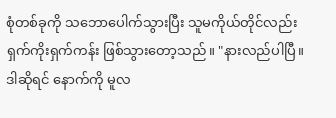စုံတစ်ခုကို သဘောပေါက်သွားပြီး သူမကိုယ်တိုင်လည်း ရှက်ကိုးရှက်ကန်း ဖြစ်သွားတော့သည်။ "နားလည်ပါပြီ။ ဒါဆိုရင် နောက်ကို မူလ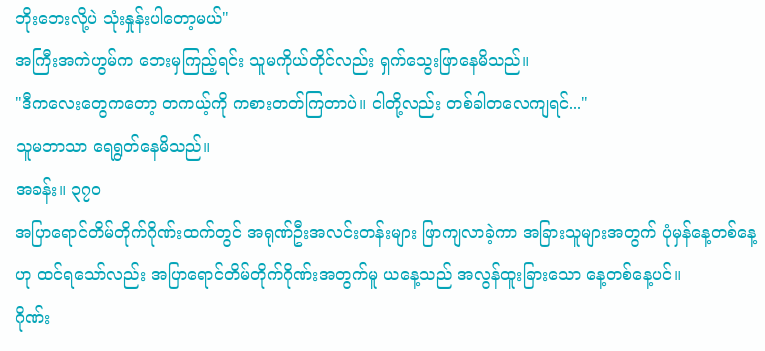ဘိုးဘေးလို့ပဲ သုံးနှုန်းပါတော့မယ်"
အကြီးအကဲဟွမ်က ဘေးမှကြည့်ရင်း သူမကိုယ်တိုင်လည်း ရှက်သွေးဖြာနေမိသည်။
"ဒီကလေးတွေကတော့ တကယ့်ကို ကစားတတ်ကြတာပဲ။ ငါတို့လည်း တစ်ခါတလေကျရင်..."
သူမဘာသာ ရေရွတ်နေမိသည်။
အခန်း။ ၃၇၀
အပြာရောင်တိမ်တိုက်ဂိုဏ်းထက်တွင် အရုဏ်ဦးအလင်းတန်းများ ဖြာကျလာခဲ့ကာ အခြားသူများအတွက် ပုံမှန်နေ့တစ်နေ့ဟု ထင်ရသော်လည်း အပြာရောင်တိမ်တိုက်ဂိုဏ်းအတွက်မူ ယနေ့သည် အလွန်ထူးခြားသော နေ့တစ်နေ့ပင်။
ဂိုဏ်း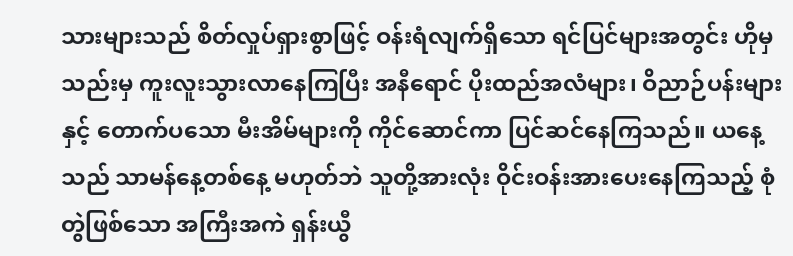သားများသည် စိတ်လှုပ်ရှားစွာဖြင့် ဝန်းရံလျက်ရှိသော ရင်ပြင်များအတွင်း ဟိုမှသည်းမှ ကူးလူးသွားလာနေကြပြီး အနီရောင် ပိုးထည်အလံများ၊ ဝိညာဉ်ပန်းများနှင့် တောက်ပသော မီးအိမ်များကို ကိုင်ဆောင်ကာ ပြင်ဆင်နေကြသည်။ ယနေ့သည် သာမန်နေ့တစ်နေ့ မဟုတ်ဘဲ သူတို့အားလုံး ဝိုင်းဝန်းအားပေးနေကြသည့် စုံတွဲဖြစ်သော အကြီးအကဲ ရှန်းယွီ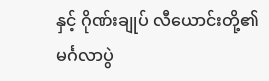နှင့် ဂိုဏ်းချုပ် လီယောင်းတို့၏ မင်္ဂလာပွဲ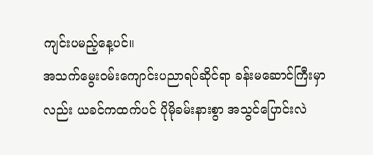ကျင်းပမည့်နေ့ပင်။
အသက်မွေးဝမ်းကျောင်းပညာရပ်ဆိုင်ရာ ခန်းမဆောင်ကြီးမှာလည်း ယခင်ကထက်ပင် ပိုမိုခမ်းနားစွာ အသွင်ပြောင်းလဲ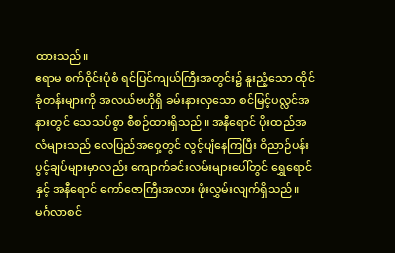ထားသည်။
ဧရာမ စက်ဝိုင်းပုံစံ ရင်ပြင်ကျယ်ကြီးအတွင်း၌ နူးညံ့သော ထိုင်ခုံတန်းများကို အလယ်ဗဟိုရှိ ခမ်းနားလှသော စင်မြင့်ပလ္လင်အနားတွင် သေသပ်စွာ စီစဉ်ထားရှိသည်။ အနီရောင် ပိုးထည်အလံများသည် လေပြည်အဝှေ့တွင် လွင့်ပျံနေကြပြီး ဝိညာဉ်ပန်းပွင့်ချပ်များမှာလည်း ကျောက်ခင်းလမ်းများပေါ်တွင် ရွှေရောင်နှင့် အနီရောင် ကော်ဇောကြီးအလား ဖုံးလွှမ်းလျက်ရှိသည်။
မင်္ဂလာစင်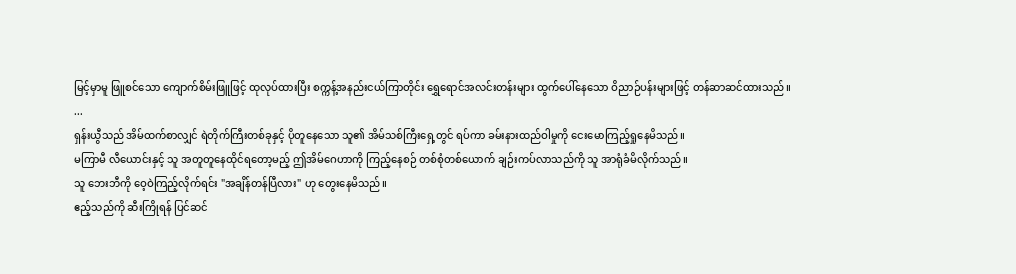မြင့်မှာမူ ဖြူစင်သော ကျောက်စိမ်းဖြူဖြင့် ထုလုပ်ထားပြီး စက္ကန့်အနည်းငယ်ကြာတိုင်း ရွှေရောင်အလင်းတန်းများ ထွက်ပေါ်နေသော ဝိညာဉ်ပန်းများဖြင့် တန်ဆာဆင်ထားသည်။
...
ရှန်းယွီသည် အိမ်ထက်စာလျှင် ရဲတိုက်ကြီးတစ်ခုနှင့် ပိုတူနေသော သူ၏ အိမ်သစ်ကြီးရှေ့တွင် ရပ်ကာ ခမ်းနားထည်ဝါမှုကို ငေးမောကြည့်ရှုနေမိသည်။
မကြာမီ လီယောင်းနှင့် သူ အတူတူနေထိုင်ရတော့မည့် ဤအိမ်ဂေဟာကို ကြည့်နေစဉ် တစ်စုံတစ်ယောက် ချဉ်းကပ်လာသည်ကို သူ အာရုံခံမိလိုက်သည်။
သူ ဘေးဘီကို ဝေ့ဝဲကြည့်လိုက်ရင်း "အချိန်တန်ပြီလား" ဟု တွေးနေမိသည်။
ဧည့်သည်ကို ဆီးကြိုရန် ပြင်ဆင်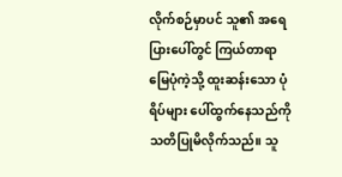လိုက်စဉ်မှာပင် သူ၏ အရေပြားပေါ်တွင် ကြယ်တာရာမြေပုံကဲ့သို့ ထူးဆန်းသော ပုံရိပ်များ ပေါ်ထွက်နေသည်ကို သတိပြုမိလိုက်သည်။ သူ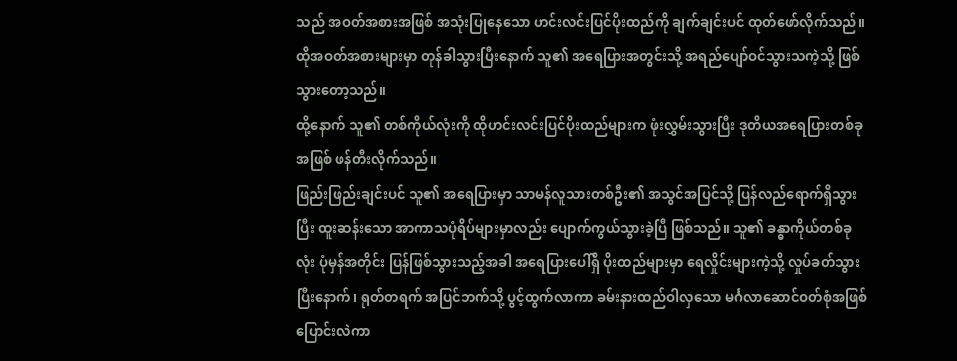သည် အဝတ်အစားအဖြစ် အသုံးပြုနေသော ဟင်းလင်းပြင်ပိုးထည်ကို ချက်ချင်းပင် ထုတ်ဖော်လိုက်သည်။ ထိုအဝတ်အစားများမှာ တုန်ခါသွားပြီးနောက် သူ၏ အရေပြားအတွင်းသို့ အရည်ပျော်ဝင်သွားသကဲ့သို့ ဖြစ်သွားတော့သည်။
ထို့နောက် သူ၏ တစ်ကိုယ်လုံးကို ထိုဟင်းလင်းပြင်ပိုးထည်များက ဖုံးလွှမ်းသွားပြီး ဒုတိယအရေပြားတစ်ခုအဖြစ် ဖန်တီးလိုက်သည်။
ဖြည်းဖြည်းချင်းပင် သူ၏ အရေပြားမှာ သာမန်လူသားတစ်ဦး၏ အသွင်အပြင်သို့ ပြန်လည်ရောက်ရှိသွားပြီး ထူးဆန်းသော အာကာသပုံရိပ်များမှာလည်း ပျောက်ကွယ်သွားခဲ့ပြီ ဖြစ်သည်။ သူ၏ ခန္ဓာကိုယ်တစ်ခုလုံး ပုံမှန်အတိုင်း ပြန်ဖြစ်သွားသည့်အခါ အရေပြားပေါ်ရှိ ပိုးထည်များမှာ ရေလှိုင်းများကဲ့သို့ လှုပ်ခတ်သွားပြီးနောက်၊ ရုတ်တရက် အပြင်ဘက်သို့ ပွင့်ထွက်လာကာ ခမ်းနားထည်ဝါလှသော မင်္ဂလာဆောင်ဝတ်စုံအဖြစ် ပြောင်းလဲကာ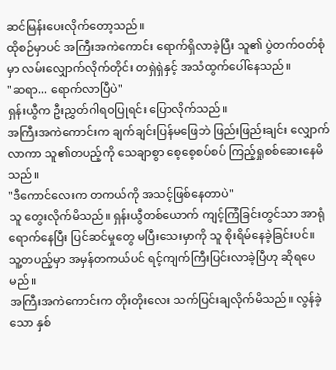ဆင်မြန်းပေးလိုက်တော့သည်။
ထိုစဉ်မှာပင် အကြီးအကဲကောင်း ရောက်ရှိလာခဲ့ပြီး သူ၏ ပွဲတက်ဝတ်စုံမှာ လမ်းလျှောက်လိုက်တိုင်း တရှဲရှဲနှင့် အသံထွက်ပေါ်နေသည်။
"ဆရာ... ရောက်လာပြီပဲ"
ရှန်းယွီက ဦးညွှတ်ဂါရဝပြုရင်း ပြောလိုက်သည်။
အကြီးအကဲကောင်းက ချက်ချင်းပြန်မဖြေဘဲ ဖြည်းဖြည်းချင်း လျှောက်လာကာ သူ၏တပည့်ကို သေချာစွာ စေ့စေ့စပ်စပ် ကြည့်ရှုစစ်ဆေးနေမိသည်။
"ဒီကောင်လေးက တကယ်ကို အသင့်ဖြစ်နေတာပဲ"
သူ တွေးလိုက်မိသည်။ ရှန်းယွီတစ်ယောက် ကျင့်ကြံခြင်းတွင်သာ အာရုံရောက်နေပြီး ပြင်ဆင်မှုတွေ မပြီးသေးမှာကို သူ စိုးရိမ်နေခဲ့ခြင်းပင်။
သူ့တပည့်မှာ အမှန်တကယ်ပင် ရင့်ကျက်ကြီးပြင်းလာခဲ့ပြီဟု ဆိုရပေမည်။
အကြီးအကဲကောင်းက တိုးတိုးလေး သက်ပြင်းချလိုက်မိသည်။ လွန်ခဲ့သော နှစ်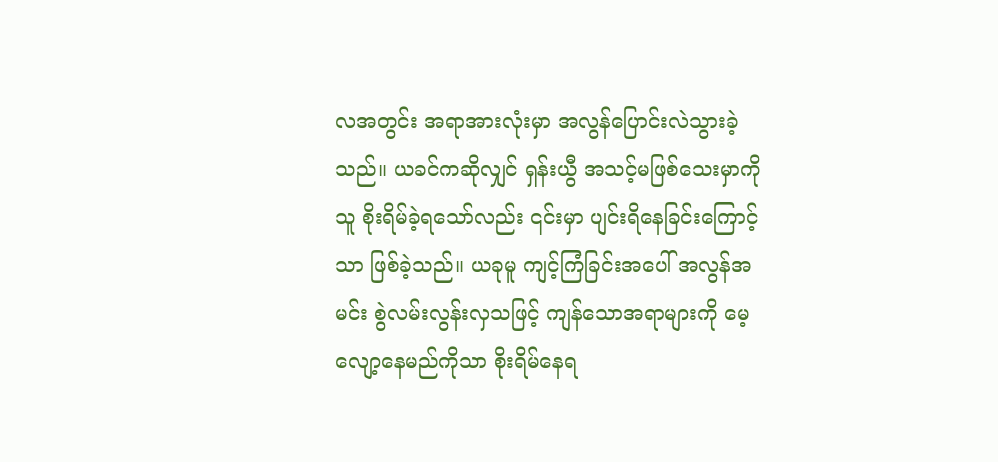လအတွင်း အရာအားလုံးမှာ အလွန်ပြောင်းလဲသွားခဲ့သည်။ ယခင်ကဆိုလျှင် ရှန်းယွီ အသင့်မဖြစ်သေးမှာကို သူ စိုးရိမ်ခဲ့ရသော်လည်း ၎င်းမှာ ပျင်းရိနေခြင်းကြောင့်သာ ဖြစ်ခဲ့သည်။ ယခုမူ ကျင့်ကြံခြင်းအပေါ် အလွန်အမင်း စွဲလမ်းလွန်းလှသဖြင့် ကျန်သောအရာများကို မေ့လျော့နေမည်ကိုသာ စိုးရိမ်နေရ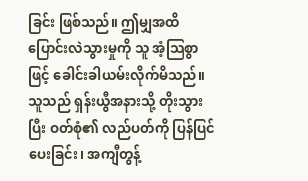ခြင်း ဖြစ်သည်။ ဤမျှအထိ ပြောင်းလဲသွားမှုကို သူ အံ့သြစွာဖြင့် ခေါင်းခါယမ်းလိုက်မိသည်။
သူသည် ရှန်းယွီအနားသို့ တိုးသွားပြီး ဝတ်စုံ၏ လည်ပတ်ကို ပြန်ပြင်ပေးခြင်း၊ အကျီတွန့်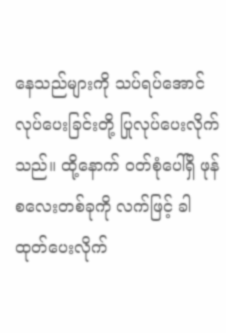နေသည်များကို သပ်ရပ်အောင် လုပ်ပေးခြင်းတို့ ပြုလုပ်ပေးလိုက်သည်။ ထို့နောက် ဝတ်စုံပေါ်ရှိ ဖုန်စလေးတစ်ခုကို လက်ဖြင့် ခါထုတ်ပေးလိုက်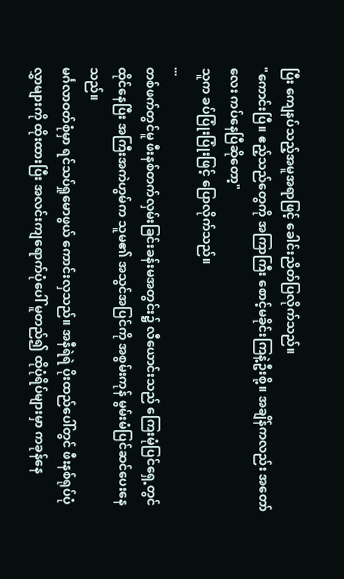ပြီး ကျေနပ်သည့်အမူအရာဖြင့် ခေါင်းညိတ်ပြလိုက်သည်။
"ကောင်းပြီ။ ဧည့်သည်တွေကို အကြာကြီး စောင့်မခိုင်းကြနဲ့ဦးစို့။ အချိန်ကလည်း အတော်လေး ကပ်နေပြီဆိုတော့"
သူက ခပ်ပြုံးပြုံးဖြင့် ပြောလိုက်သည်။
...
တစ်ဖက်တွင်မူ ဖီးနစ်တက်လှမ်းခြင်းခန်းမအတွင်း၌ လီယောင်းသည် ကြေးမုံပြင်ရှေ့တွင် ထိုင်နေပြီး အကြီးအကဲဟွမ်က သူမ၏ အသွင်အပြင်ကို အစွမ်းကုန် မွမ်းမံပြင်ဆင်ပေးနေသည်။
မင်္ဂလာဝတ်စုံမှာ ရင်သပ်ရှုမောဖွယ် ကောင်းလှသည်။ အနီရဲရဲ ပိုးထည်ပေါ်တွင် ဖီးနစ်ရုပ်ပုံလွှာများကို ထိုးထားပြီး အလင်းကျရောက်ပုံပေါ် မူတည်၍ ထိုပုံရိပ်များမှာ ကခုန်နေ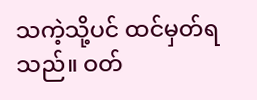သကဲ့သို့ပင် ထင်မှတ်ရသည်။ ဝတ်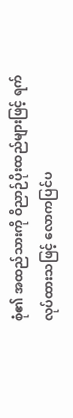စုံ၏ အထည်သားကို ဝိညာဉ်ပိုးထည်များဖြင့် ရက်လုပ်ထားသဖြင့် လောကပြင်ပ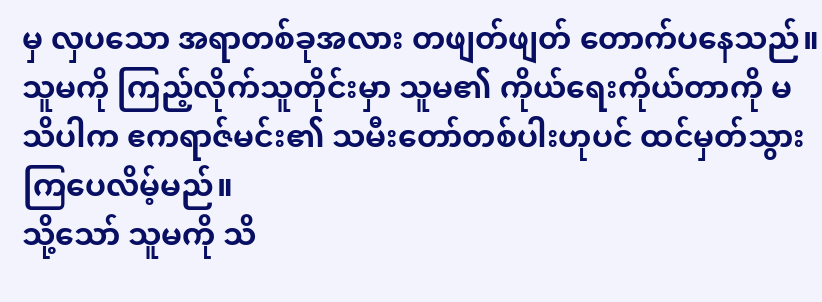မှ လှပသော အရာတစ်ခုအလား တဖျတ်ဖျတ် တောက်ပနေသည်။
သူမကို ကြည့်လိုက်သူတိုင်းမှာ သူမ၏ ကိုယ်ရေးကိုယ်တာကို မသိပါက ဧကရာဇ်မင်း၏ သမီးတော်တစ်ပါးဟုပင် ထင်မှတ်သွားကြပေလိမ့်မည်။
သို့သော် သူမကို သိ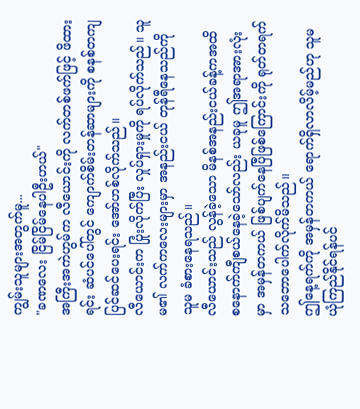ကျွမ်းသူများအတွက်မူ...
"ခဏလေး ငြိမ်ငြိမ်နေပါဦးဟယ်"
အကြီးအကဲဟွမ်က လီယောင်းကို လက်တစ်ဖက်ဖြင့် ဖိထားရင်း ဆံပင်ပေါ်တွင် ကျောက်စိမ်းတန်ဆာများကို စနစ်တကျ ပြင်ဆင်ပေးရင်း အော်ဟစ်လိုက်သည်။
လီယောင်းက ပြုံးလိုက်ပြီး လှုပ်ရှားမှုကို ရပ်လိုက်သည်။ သူမ၏ လက်ကလေးများမှာ အနည်းငယ် တုန်ရီနေသည်ကို သူမ ခံစားနေရသည်။
လီယောင်းသည် လွန်ခဲ့သော မိနစ်အနည်းငယ်ခန့်ကအထိ စနောက်ကျီစယ်နေခဲ့သော်လည်း ယခုမူ ဤအရာအားလုံးမှာ အမှန်တကယ် ဖြစ်ပျက်နေပြီဖြစ်ကြောင်းကို ရုတ်တရက် သဘောပေါက်လိုက်မိသည်။
ဤနေ့ရက်ကို အမှန်တကယ် ရောက်ရှိလာလိမ့်မည်ဟု သူမ ယုံကြည်နိုင်ရန်ပင်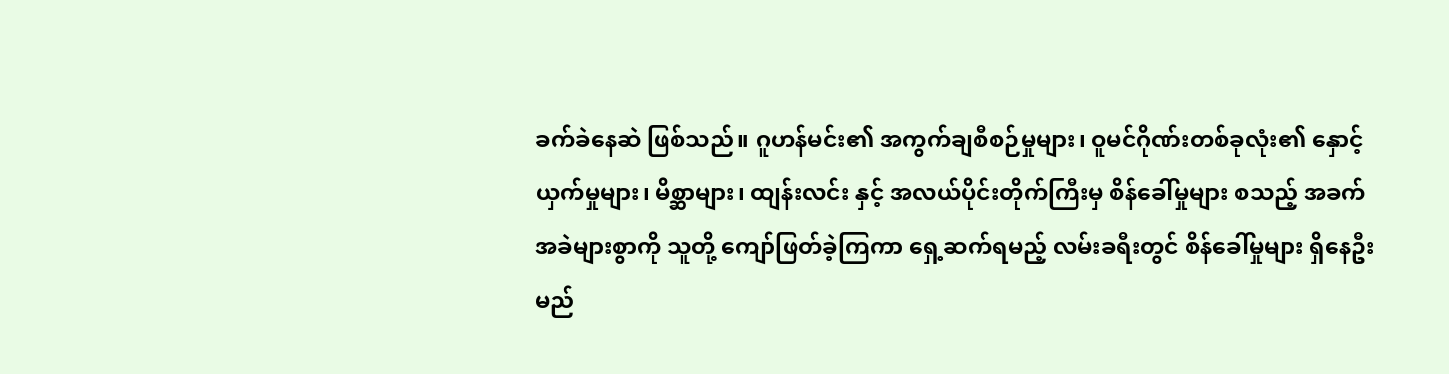ခက်ခဲနေဆဲ ဖြစ်သည်။ ဂူဟန်မင်း၏ အကွက်ချစီစဉ်မှုများ၊ ဝူမင်ဂိုဏ်းတစ်ခုလုံး၏ နှောင့်ယှက်မှုများ၊ မိစ္ဆာများ၊ ထျန်းလင်း နှင့် အလယ်ပိုင်းတိုက်ကြီးမှ စိန်ခေါ်မှုများ စသည့် အခက်အခဲများစွာကို သူတို့ ကျော်ဖြတ်ခဲ့ကြကာ ရှေ့ဆက်ရမည့် လမ်းခရီးတွင် စိန်ခေါ်မှုများ ရှိနေဦးမည်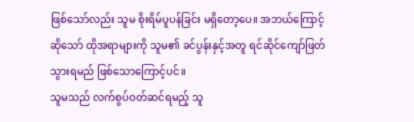ဖြစ်သော်လည်း သူမ စိုးရိမ်ပူပန်ခြင်း မရှိတော့ပေ။ အဘယ်ကြောင့်ဆိုသော် ထိုအရာများကို သူမ၏ ခင်ပွန်းနှင့်အတူ ရင်ဆိုင်ကျော်ဖြတ်သွားရမည် ဖြစ်သောကြောင့်ပင်။
သူမသည် လက်စွပ်ဝတ်ဆင်ရမည့် သူ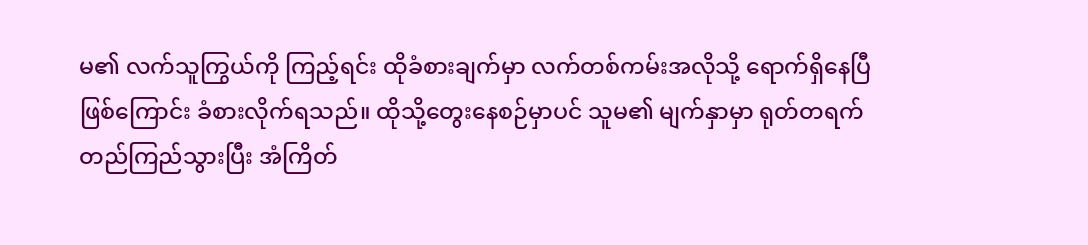မ၏ လက်သူကြွယ်ကို ကြည့်ရင်း ထိုခံစားချက်မှာ လက်တစ်ကမ်းအလိုသို့ ရောက်ရှိနေပြီဖြစ်ကြောင်း ခံစားလိုက်ရသည်။ ထိုသို့တွေးနေစဉ်မှာပင် သူမ၏ မျက်နှာမှာ ရုတ်တရက် တည်ကြည်သွားပြီး အံကြိတ်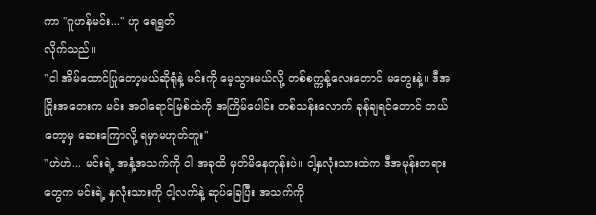ကာ "ဂူဟန်မင်း..." ဟု ရေရွတ်
လိုက်သည်။
"ငါ အိမ်ထောင်ပြုတော့မယ်ဆိုရုံနဲ့ မင်းကို မေ့သွားမယ်လို့ တစ်စက္ကန့်လေးတောင် မတွေးနဲ့။ ဒီအငြိုးအတေးက မင်း အဝါရောင်မြစ်ထဲကို အကြိမ်ပေါင်း တစ်သန်းလောက် ခုန်ချရင်တောင် ဘယ်တော့မှ ဆေးကြောလို့ ရမှာမဟုတ်ဘူး"
"ဟဲဟဲ... မင်းရဲ့ အနံ့အသက်ကို ငါ အခုထိ မှတ်မိနေတုန်းပဲ။ ငါ့နှလုံးသားထဲက ဒီအမုန်းတရားတွေက မင်းရဲ့ နှလုံးသားကို ငါ့လက်နဲ့ ဆုပ်ခြေပြီး အသက်ကို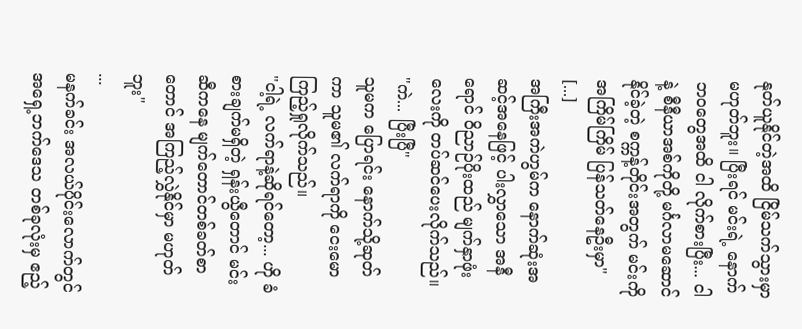နုတ်ယူနိုင်တဲ့အထိ ငြိမ်သက်သွားမှာ မဟုတ်ဘူး။ ပြီးရင် မင်းရဲ့ နောက်ဘဝတွေအထိ ငါ လိုက်စားပြီး... ငါနဲ့ စီနီယာအစ်ကိုတို့ မင်္ဂလာမဆောင်နိုင်ခဲ့တဲ့ စက္ကန့်တိုင်းအတွက် မင်းကို အကြိမ်ကြိမ် ပြန်သတ်နေဦးမှာ"
[...]
အကြီးအကဲဟွမ်က နောက်ဆုံးအဆင့်အနေဖြင့် ပါးလွှာသော အနီရောင် ဝိညာဉ်ပိုးထည် မျက်နှာဖုံးလေးကို တပ်ဆင်ပေးလိုက်သည်။
"ကဲ... ပြီးပြီ"
သူမက ပြောရင်း နောက်သို့ဆုတ်ကာ သူမ၏ လက်ရာကို ငေးမောကြည့်ရှုလိုက်သည်။
"ငါ့ရဲ့ လက်ရာနဲ့ဆိုရင်တော့... ဟို ခံစားချက်မရှိတဲ့ ရှန်းယွီတောင် မင်းဆီကနေ မျက်တောင်တစ်ခတ်စာတောင် အကြည့်လွှဲနိုင်မှာ မဟုတ်ဘူး"
...
မနက်ခင်း အလယ်ပိုင်းလောက်တွင် အရှေ့ဘက်ဒေသ တစ်ခုလုံးမှ ဧည့်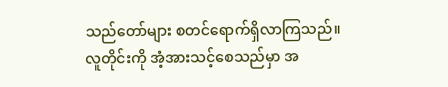သည်တော်များ စတင်ရောက်ရှိလာကြသည်။
လူတိုင်းကို အံ့အားသင့်စေသည်မှာ အ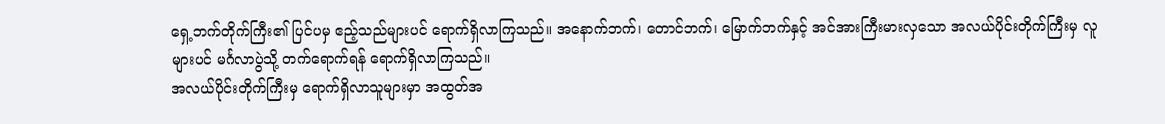ရှေ့ဘက်တိုက်ကြီး၏ ပြင်ပမှ ဧည့်သည်များပင် ရောက်ရှိလာကြသည်။ အနောက်ဘက်၊ တောင်ဘက်၊ မြောက်ဘက်နှင့် အင်အားကြီးမားလှသော အလယ်ပိုင်းတိုက်ကြီးမှ လူများပင် မင်္ဂလာပွဲသို့ တက်ရောက်ရန် ရောက်ရှိလာကြသည်။
အလယ်ပိုင်းတိုက်ကြီးမှ ရောက်ရှိလာသူများမှာ အထွတ်အ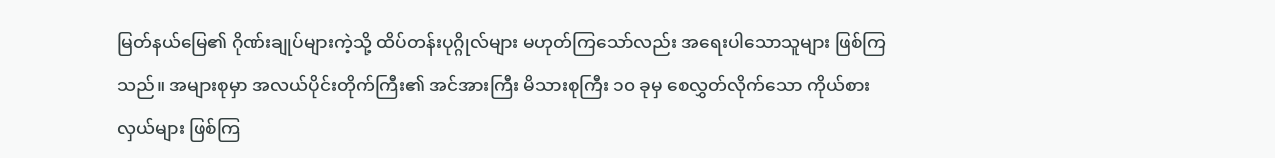မြတ်နယ်မြေ၏ ဂိုဏ်းချုပ်များကဲ့သို့ ထိပ်တန်းပုဂ္ဂိုလ်များ မဟုတ်ကြသော်လည်း အရေးပါသောသူများ ဖြစ်ကြသည်။ အများစုမှာ အလယ်ပိုင်းတိုက်ကြီး၏ အင်အားကြီး မိသားစုကြီး ၁၀ ခုမှ စေလွှတ်လိုက်သော ကိုယ်စားလှယ်များ ဖြစ်ကြ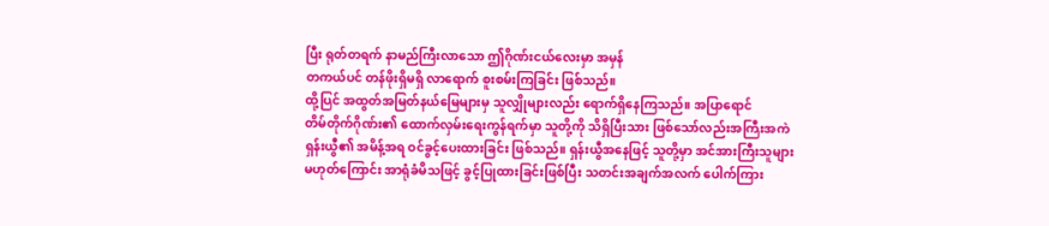ပြီး ရုတ်တရက် နာမည်ကြီးလာသော ဤဂိုဏ်းငယ်လေးမှာ အမှန်
တကယ်ပင် တန်ဖိုးရှိမရှိ လာရောက် စူးစမ်းကြခြင်း ဖြစ်သည်။
ထို့ပြင် အထွတ်အမြတ်နယ်မြေများမှ သူလျှိုများလည်း ရောက်ရှိနေကြသည်။ အပြာရောင်
တိမ်တိုက်ဂိုဏ်း၏ ထောက်လှမ်းရေးကွန်ရက်မှာ သူတို့ကို သိရှိပြီးသား ဖြစ်သော်လည်းအကြီးအကဲ ရှန်းယွီ၏ အမိန့်အရ ဝင်ခွင့်ပေးထားခြင်း ဖြစ်သည်။ ရှန်းယွီအနေဖြင့် သူတို့မှာ အင်အားကြီးသူများ မဟုတ်ကြောင်း အာရုံခံမိသဖြင့် ခွင့်ပြုထားခြင်းဖြစ်ပြီး သတင်းအချက်အလက် ပေါက်ကြား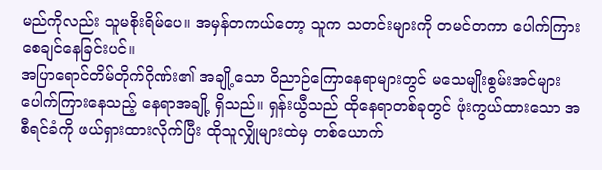မည်ကိုလည်း သူမစိုးရိမ်ပေ။ အမှန်တကယ်တော့ သူက သတင်းများကို တမင်တကာ ပေါက်ကြားစေချင်နေခြင်းပင်။
အပြာရောင်တိမ်တိုက်ဂိုဏ်း၏ အချို့သော ဝိညာဉ်ကြောနေရာများတွင် မသေမျိုးစွမ်းအင်များ ပေါက်ကြားနေသည့် နေရာအချို့ ရှိသည်။ ရှန်းယွီသည် ထိုနေရာတစ်ခုတွင် ဖုံးကွယ်ထားသော အစီရင်ခံကို ဖယ်ရှားထားလိုက်ပြီး ထိုသူလျှိုများထဲမှ တစ်ယောက်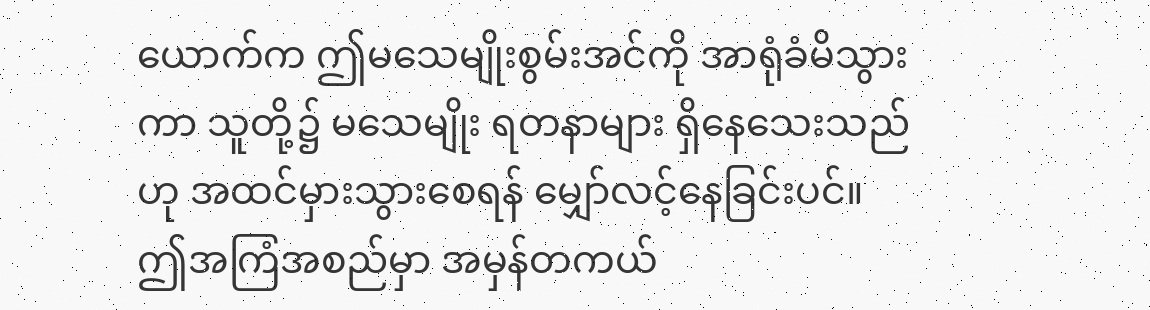ယောက်က ဤမသေမျိုးစွမ်းအင်ကို အာရုံခံမိသွားကာ သူတို့၌ မသေမျိုး ရတနာများ ရှိနေသေးသည်ဟု အထင်မှားသွားစေရန် မျှော်လင့်နေခြင်းပင်။
ဤအကြံအစည်မှာ အမှန်တကယ်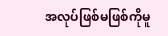အလုပ်ဖြစ်မဖြစ်ကိုမူ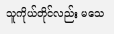သူကိုယ်တိုင်လည်း မသေ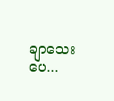ချာသေးပေ...